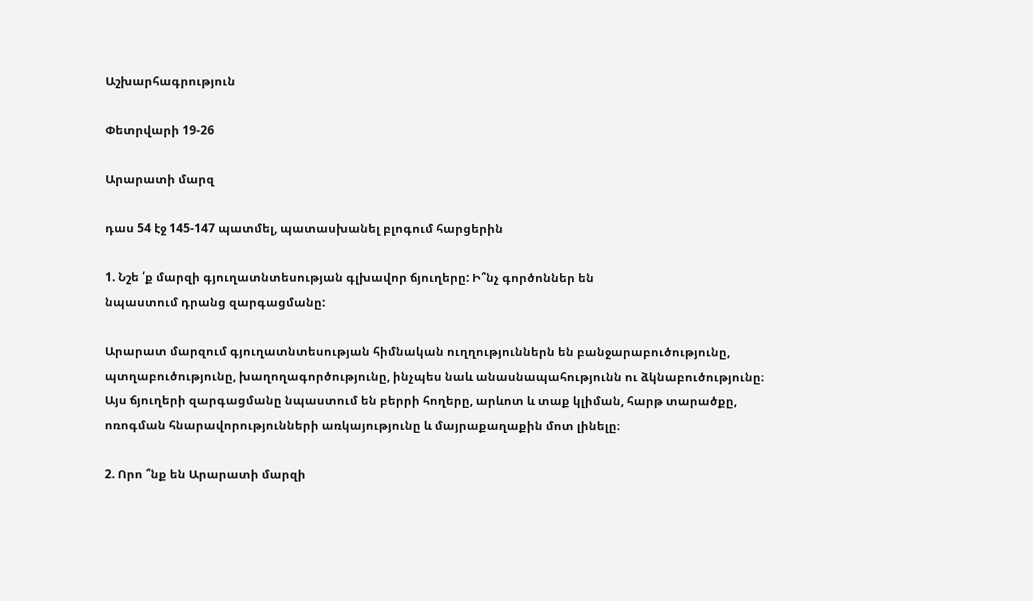Աշխարհագրություն

Փետրվարի 19-26

Արարատի մարզ

դաս 54 էջ 145-147 պատմել, պատասխանել բլոգում հարցերին

1. Նշե ՛ք մարզի գյուղատնտեսության գլխավոր ճյուղերը: Ի՞նչ գործոններ են
նպաստում դրանց զարգացմանը:

Արարատ մարզում գյուղատնտեսության հիմնական ուղղություններն են բանջարաբուծությունը, պտղաբուծությունը, խաղողագործությունը, ինչպես նաև անասնապահությունն ու ձկնաբուծությունը։ Այս ճյուղերի զարգացմանը նպաստում են բերրի հողերը, արևոտ և տաք կլիման, հարթ տարածքը, ոռոգման հնարավորությունների առկայությունը և մայրաքաղաքին մոտ լինելը։

2. Որո ՞նք են Արարատի մարզի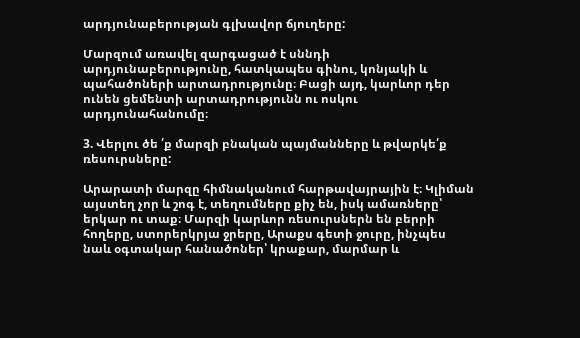արդյունաբերության գլխավոր ճյուղերը:

Մարզում առավել զարգացած է սննդի արդյունաբերությունը, հատկապես գինու, կոնյակի և պահածոների արտադրությունը։ Բացի այդ, կարևոր դեր ունեն ցեմենտի արտադրությունն ու ոսկու արդյունահանումը։

3. Վերլու ծե ՛ք մարզի բնական պայմանները և թվարկե՛ք ռեսուրսները:

Արարատի մարզը հիմնականում հարթավայրային է։ Կլիման այստեղ չոր և շոգ է, տեղումները քիչ են, իսկ ամառները՝ երկար ու տաք։ Մարզի կարևոր ռեսուրսներն են բերրի հողերը, ստորերկրյա ջրերը, Արաքս գետի ջուրը, ինչպես նաև օգտակար հանածոներ՝ կրաքար, մարմար և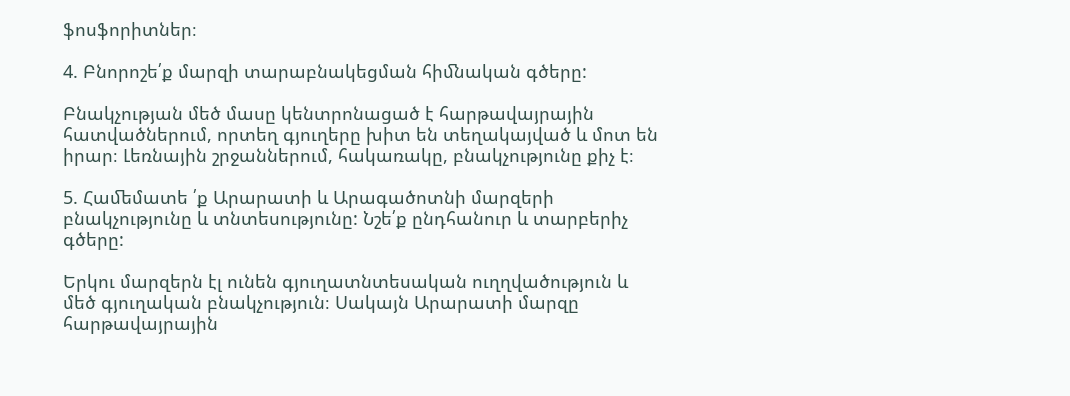ֆոսֆորիտներ։

4. Բնորոշե՛ք մարզի տարաբնակեցման հիﬓական գծերը:

Բնակչության մեծ մասը կենտրոնացած է հարթավայրային հատվածներում, որտեղ գյուղերը խիտ են տեղակայված և մոտ են իրար։ Լեռնային շրջաններում, հակառակը, բնակչությունը քիչ է։

5. Հաﬔմատե ՛ք Արարատի և Արագածոտնի մարզերի բնակչությունը և տնտեսությունը: Նշե՛ք ընդհանուր և տարբերիչ գծերը:

Երկու մարզերն էլ ունեն գյուղատնտեսական ուղղվածություն և մեծ գյուղական բնակչություն։ Սակայն Արարատի մարզը հարթավայրային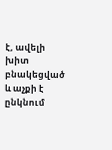է, ավելի խիտ բնակեցված և աչքի է ընկնում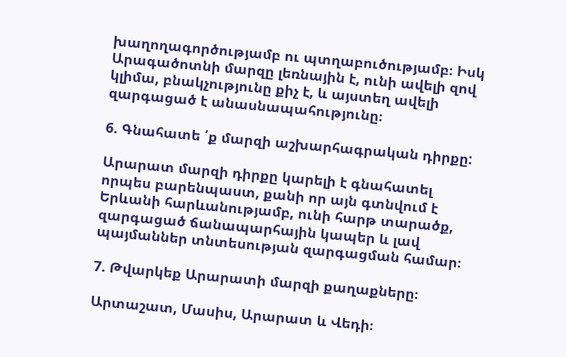խաղողագործությամբ ու պտղաբուծությամբ։ Իսկ Արագածոտնի մարզը լեռնային է, ունի ավելի զով կլիմա, բնակչությունը քիչ է, և այստեղ ավելի զարգացած է անասնապահությունը։

6. Գնահատե ՛ք մարզի աշխարհագրական դիրքը:

Արարատ մարզի դիրքը կարելի է գնահատել որպես բարենպաստ, քանի որ այն գտնվում է Երևանի հարևանությամբ, ունի հարթ տարածք, զարգացած ճանապարհային կապեր և լավ պայմաններ տնտեսության զարգացման համար։

7. Թվարկեք Արարատի մարզի քաղաքները։

Արտաշատ, Մասիս, Արարատ և Վեդի։